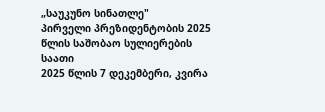„საუკუნო სინათლე"
პირველი პრეზიდენტობის 2025 წლის საშობაო სულიერების საათი
2025 წლის 7 დეკემბერი, კვირა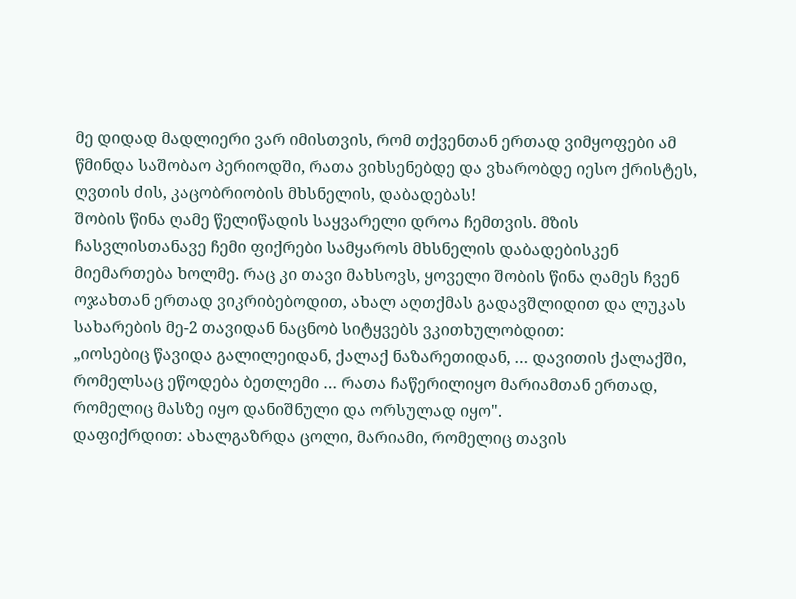მე დიდად მადლიერი ვარ იმისთვის, რომ თქვენთან ერთად ვიმყოფები ამ წმინდა საშობაო პერიოდში, რათა ვიხსენებდე და ვხარობდე იესო ქრისტეს, ღვთის ძის, კაცობრიობის მხსნელის, დაბადებას!
შობის წინა ღამე წელიწადის საყვარელი დროა ჩემთვის. მზის ჩასვლისთანავე ჩემი ფიქრები სამყაროს მხსნელის დაბადებისკენ მიემართება ხოლმე. რაც კი თავი მახსოვს, ყოველი შობის წინა ღამეს ჩვენ ოჯახთან ერთად ვიკრიბებოდით, ახალ აღთქმას გადავშლიდით და ლუკას სახარების მე-2 თავიდან ნაცნობ სიტყვებს ვკითხულობდით:
„იოსებიც წავიდა გალილეიდან, ქალაქ ნაზარეთიდან, … დავითის ქალაქში, რომელსაც ეწოდება ბეთლემი … რათა ჩაწერილიყო მარიამთან ერთად, რომელიც მასზე იყო დანიშნული და ორსულად იყო".
დაფიქრდით: ახალგაზრდა ცოლი, მარიამი, რომელიც თავის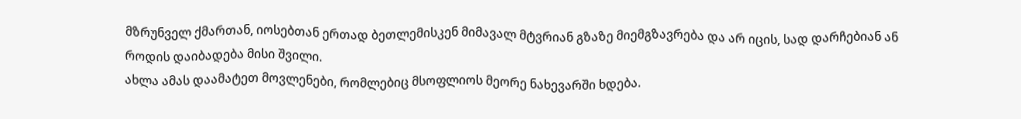მზრუნველ ქმართან, იოსებთან ერთად ბეთლემისკენ მიმავალ მტვრიან გზაზე მიემგზავრება და არ იცის, სად დარჩებიან ან როდის დაიბადება მისი შვილი.
ახლა ამას დაამატეთ მოვლენები, რომლებიც მსოფლიოს მეორე ნახევარში ხდება.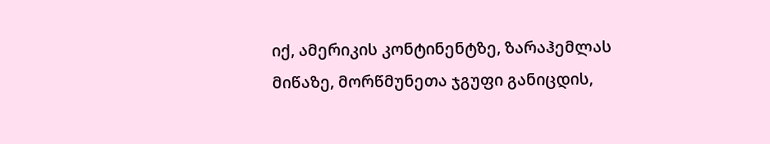იქ, ამერიკის კონტინენტზე, ზარაჰემლას მიწაზე, მორწმუნეთა ჯგუფი განიცდის,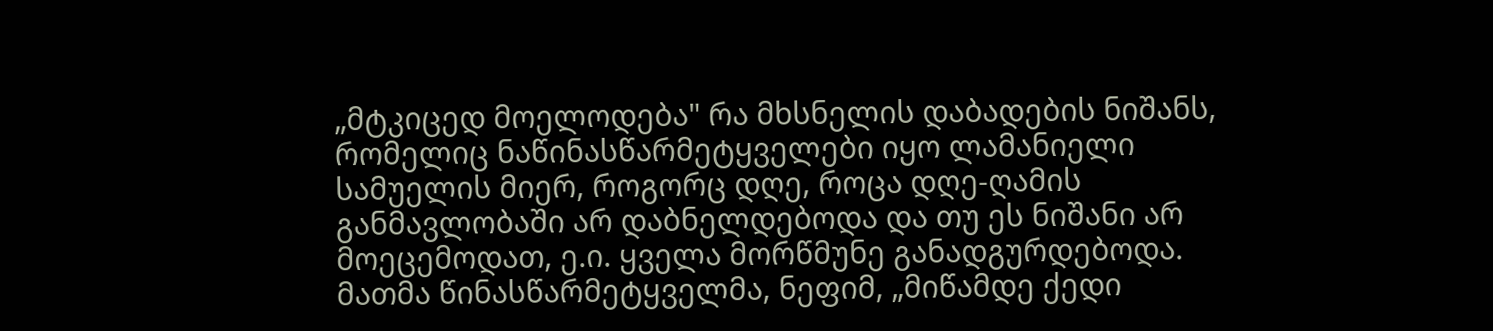„მტკიცედ მოელოდება" რა მხსნელის დაბადების ნიშანს, რომელიც ნაწინასწარმეტყველები იყო ლამანიელი სამუელის მიერ, როგორც დღე, როცა დღე-ღამის განმავლობაში არ დაბნელდებოდა და თუ ეს ნიშანი არ მოეცემოდათ, ე.ი. ყველა მორწმუნე განადგურდებოდა.
მათმა წინასწარმეტყველმა, ნეფიმ, „მიწამდე ქედი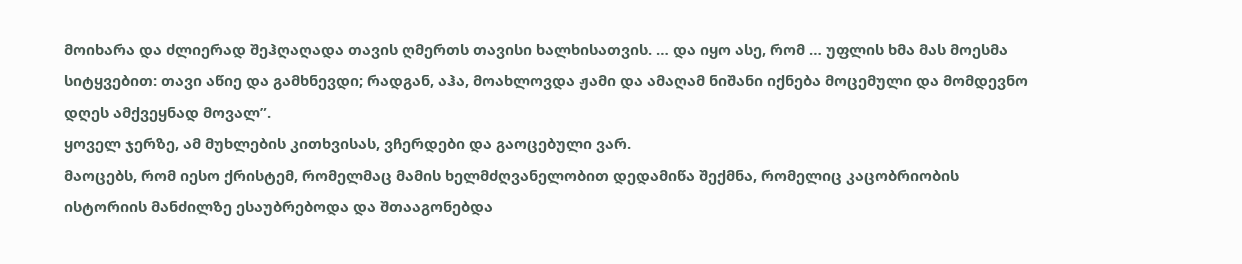მოიხარა და ძლიერად შეჰღაღადა თავის ღმერთს თავისი ხალხისათვის. … და იყო ასე, რომ … უფლის ხმა მას მოესმა სიტყვებით: თავი აწიე და გამხნევდი; რადგან, აჰა, მოახლოვდა ჟამი და ამაღამ ნიშანი იქნება მოცემული და მომდევნო დღეს ამქვეყნად მოვალ”.
ყოველ ჯერზე, ამ მუხლების კითხვისას, ვჩერდები და გაოცებული ვარ.
მაოცებს, რომ იესო ქრისტემ, რომელმაც მამის ხელმძღვანელობით დედამიწა შექმნა, რომელიც კაცობრიობის ისტორიის მანძილზე ესაუბრებოდა და შთააგონებდა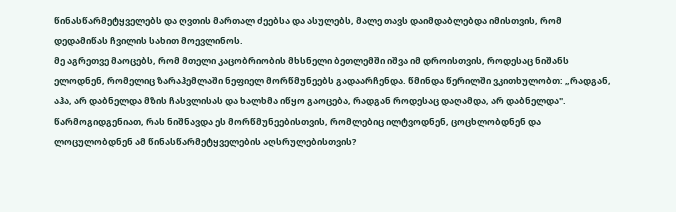წინასწარმეტყველებს და ღვთის მართალ ძეებსა და ასულებს, მალე თავს დაიმდაბლებდა იმისთვის, რომ დედამიწას ჩვილის სახით მოევლინოს.
მე აგრეთვე მაოცებს, რომ მთელი კაცობრიობის მხსნელი ბეთლემში იშვა იმ დროისთვის, როდესაც ნიშანს ელოდნენ, რომელიც ზარაჰემლაში ნეფიელ მორწმუნეებს გადაარჩენდა. წმინდა წერილში ვკითხულობთ: „რადგან, აჰა, არ დაბნელდა მზის ჩასვლისას და ხალხმა იწყო გაოცება, რადგან როდესაც დაღამდა, არ დაბნელდა".
წარმოგიდგენიათ, რას ნიშნავდა ეს მორწმუნეებისთვის, რომლებიც ილტვოდნენ, ცოცხლობდნენ და ლოცულობდნენ ამ წინასწარმეტყველების აღსრულებისთვის?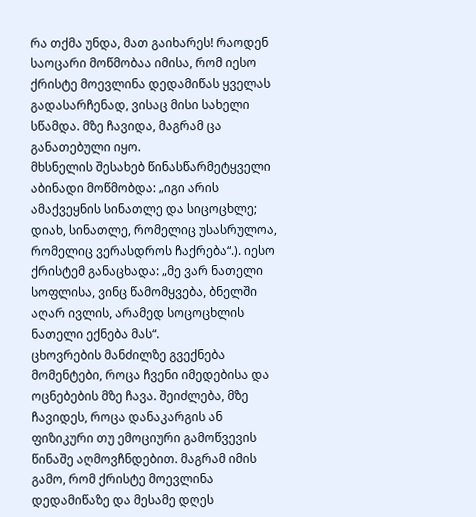რა თქმა უნდა, მათ გაიხარეს! რაოდენ საოცარი მოწმობაა იმისა, რომ იესო ქრისტე მოევლინა დედამიწას ყველას გადასარჩენად, ვისაც მისი სახელი სწამდა. მზე ჩავიდა, მაგრამ ცა განათებული იყო.
მხსნელის შესახებ წინასწარმეტყველი აბინადი მოწმობდა: „იგი არის ამაქვეყნის სინათლე და სიცოცხლე; დიახ, სინათლე, რომელიც უსასრულოა, რომელიც ვერასდროს ჩაქრება“.). იესო ქრისტემ განაცხადა: „მე ვარ ნათელი სოფლისა, ვინც წამომყვება, ბნელში აღარ ივლის, არამედ სოცოცხლის ნათელი ექნება მას“.
ცხოვრების მანძილზე გვექნება მომენტები, როცა ჩვენი იმედებისა და ოცნებების მზე ჩავა. შეიძლება, მზე ჩავიდეს, როცა დანაკარგის ან ფიზიკური თუ ემოციური გამოწვევის წინაშე აღმოვჩნდებით. მაგრამ იმის გამო, რომ ქრისტე მოევლინა დედამიწაზე და მესამე დღეს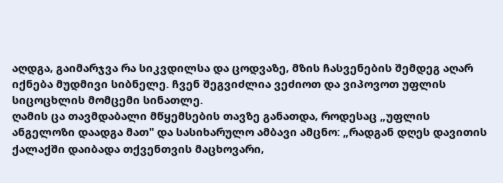აღდგა, გაიმარჯვა რა სიკვდილსა და ცოდვაზე, მზის ჩასვენების შემდეგ აღარ იქნება მუდმივი სიბნელე. ჩვენ შეგვიძლია ვეძიოთ და ვიპოვოთ უფლის სიცოცხლის მომცემი სინათლე.
ღამის ცა თავმდაბალი მწყემსების თავზე განათდა, როდესაც „უფლის ანგელოზი დაადგა მათ" და სასიხარულო ამბავი ამცნო: „რადგან დღეს დავითის ქალაქში დაიბადა თქვენთვის მაცხოვარი,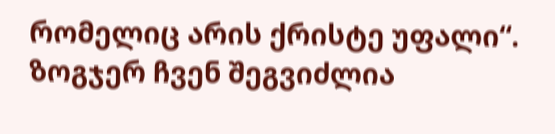რომელიც არის ქრისტე უფალი“. ზოგჯერ ჩვენ შეგვიძლია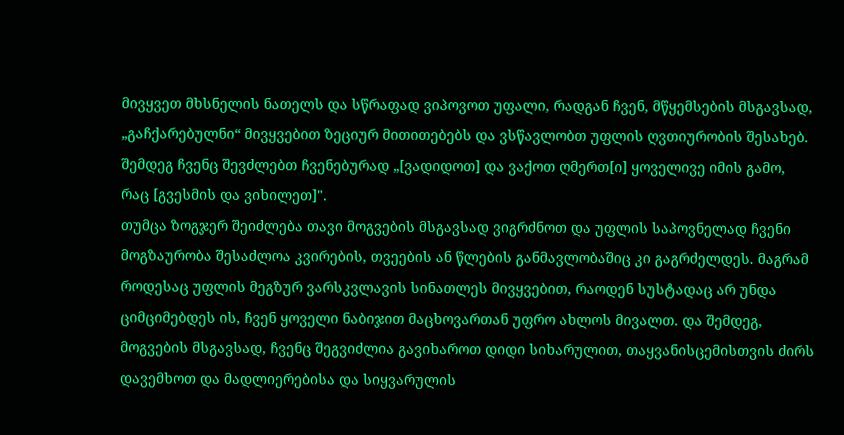მივყვეთ მხსნელის ნათელს და სწრაფად ვიპოვოთ უფალი, რადგან ჩვენ, მწყემსების მსგავსად, „გაჩქარებულნი“ მივყვებით ზეციურ მითითებებს და ვსწავლობთ უფლის ღვთიურობის შესახებ. შემდეგ ჩვენც შევძლებთ ჩვენებურად „[ვადიდოთ] და ვაქოთ ღმერთ[ი] ყოველივე იმის გამო, რაც [გვესმის და ვიხილეთ]".
თუმცა ზოგჯერ შეიძლება თავი მოგვების მსგავსად ვიგრძნოთ და უფლის საპოვნელად ჩვენი მოგზაურობა შესაძლოა კვირების, თვეების ან წლების განმავლობაშიც კი გაგრძელდეს. მაგრამ როდესაც უფლის მეგზურ ვარსკვლავის სინათლეს მივყვებით, რაოდენ სუსტადაც არ უნდა ციმციმებდეს ის, ჩვენ ყოველი ნაბიჯით მაცხოვართან უფრო ახლოს მივალთ. და შემდეგ, მოგვების მსგავსად, ჩვენც შეგვიძლია გავიხაროთ დიდი სიხარულით, თაყვანისცემისთვის ძირს დავემხოთ და მადლიერებისა და სიყვარულის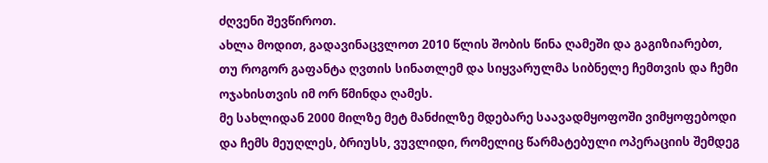ძღვენი შევწიროთ.
ახლა მოდით, გადავინაცვლოთ 2010 წლის შობის წინა ღამეში და გაგიზიარებთ, თუ როგორ გაფანტა ღვთის სინათლემ და სიყვარულმა სიბნელე ჩემთვის და ჩემი ოჯახისთვის იმ ორ წმინდა ღამეს.
მე სახლიდან 2000 მილზე მეტ მანძილზე მდებარე საავადმყოფოში ვიმყოფებოდი და ჩემს მეუღლეს, ბრიუსს, ვუვლიდი, რომელიც წარმატებული ოპერაციის შემდეგ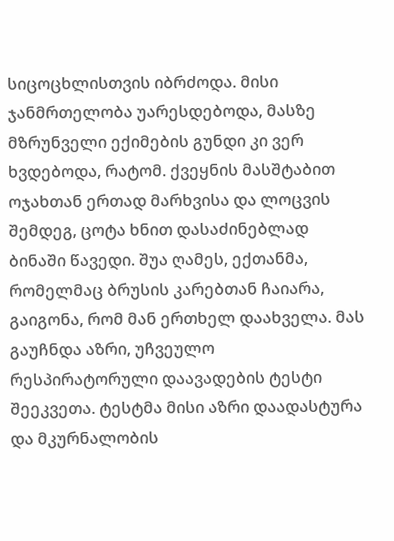სიცოცხლისთვის იბრძოდა. მისი ჯანმრთელობა უარესდებოდა, მასზე მზრუნველი ექიმების გუნდი კი ვერ ხვდებოდა, რატომ. ქვეყნის მასშტაბით ოჯახთან ერთად მარხვისა და ლოცვის შემდეგ, ცოტა ხნით დასაძინებლად ბინაში წავედი. შუა ღამეს, ექთანმა, რომელმაც ბრუსის კარებთან ჩაიარა, გაიგონა, რომ მან ერთხელ დაახველა. მას გაუჩნდა აზრი, უჩვეულო რესპირატორული დაავადების ტესტი შეეკვეთა. ტესტმა მისი აზრი დაადასტურა და მკურნალობის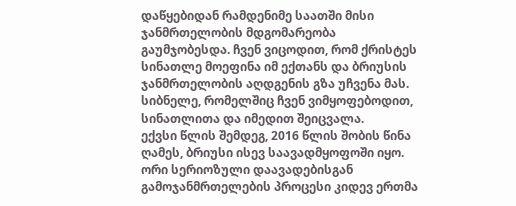დაწყებიდან რამდენიმე საათში მისი ჯანმრთელობის მდგომარეობა გაუმჯობესდა. ჩვენ ვიცოდით, რომ ქრისტეს სინათლე მოეფინა იმ ექთანს და ბრიუსის ჯანმრთელობის აღდგენის გზა უჩვენა მას. სიბნელე, რომელშიც ჩვენ ვიმყოფებოდით, სინათლითა და იმედით შეიცვალა.
ექვსი წლის შემდეგ, 2016 წლის შობის წინა ღამეს, ბრიუსი ისევ საავადმყოფოში იყო. ორი სერიოზული დაავადებისგან გამოჯანმრთელების პროცესი კიდევ ერთმა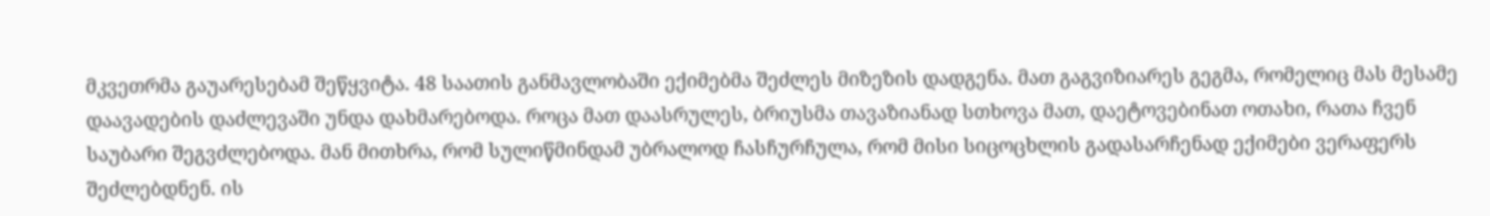მკვეთრმა გაუარესებამ შეწყვიტა. 48 საათის განმავლობაში ექიმებმა შეძლეს მიზეზის დადგენა. მათ გაგვიზიარეს გეგმა, რომელიც მას მესამე დაავადების დაძლევაში უნდა დახმარებოდა. როცა მათ დაასრულეს, ბრიუსმა თავაზიანად სთხოვა მათ, დაეტოვებინათ ოთახი, რათა ჩვენ საუბარი შეგვძლებოდა. მან მითხრა, რომ სულიწმინდამ უბრალოდ ჩასჩურჩულა, რომ მისი სიცოცხლის გადასარჩენად ექიმები ვერაფერს შეძლებდნენ. ის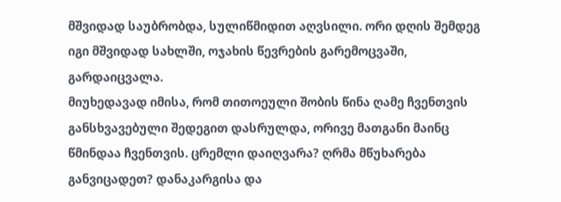მშვიდად საუბრობდა, სულიწმიდით აღვსილი. ორი დღის შემდეგ იგი მშვიდად სახლში, ოჯახის წევრების გარემოცვაში, გარდაიცვალა.
მიუხედავად იმისა, რომ თითოეული შობის წინა ღამე ჩვენთვის განსხვავებული შედეგით დასრულდა, ორივე მათგანი მაინც წმინდაა ჩვენთვის. ცრემლი დაიღვარა? ღრმა მწუხარება განვიცადეთ? დანაკარგისა და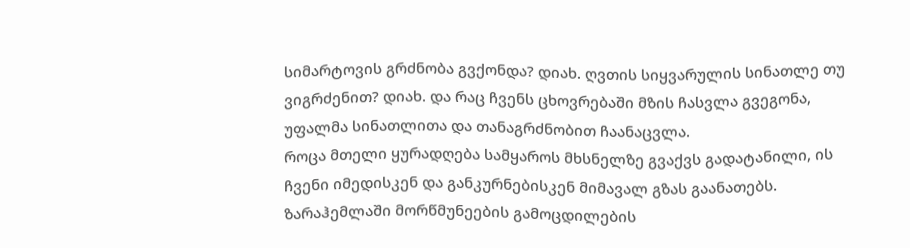სიმარტოვის გრძნობა გვქონდა? დიახ. ღვთის სიყვარულის სინათლე თუ ვიგრძენით? დიახ. და რაც ჩვენს ცხოვრებაში მზის ჩასვლა გვეგონა, უფალმა სინათლითა და თანაგრძნობით ჩაანაცვლა.
როცა მთელი ყურადღება სამყაროს მხსნელზე გვაქვს გადატანილი, ის ჩვენი იმედისკენ და განკურნებისკენ მიმავალ გზას გაანათებს. ზარაჰემლაში მორწმუნეების გამოცდილების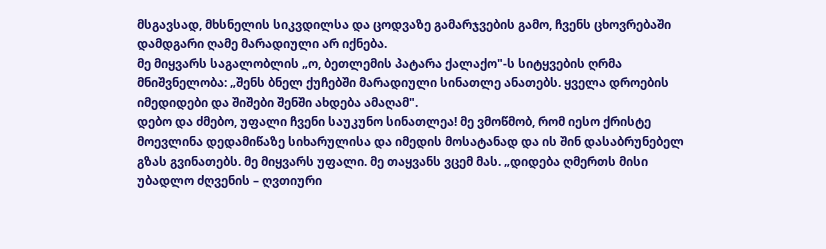მსგავსად, მხსნელის სიკვდილსა და ცოდვაზე გამარჯვების გამო, ჩვენს ცხოვრებაში დამდგარი ღამე მარადიული არ იქნება.
მე მიყვარს საგალობლის „ო, ბეთლემის პატარა ქალაქო"-ს სიტყვების ღრმა მნიშვნელობა: „შენს ბნელ ქუჩებში მარადიული სინათლე ანათებს. ყველა დროების იმედიდები და შიშები შენში ახდება ამაღამ".
დებო და ძმებო, უფალი ჩვენი საუკუნო სინათლეა! მე ვმოწმობ, რომ იესო ქრისტე მოევლინა დედამიწაზე სიხარულისა და იმედის მოსატანად და ის შინ დასაბრუნებელ გზას გვინათებს. მე მიყვარს უფალი. მე თაყვანს ვცემ მას. „დიდება ღმერთს მისი უბადლო ძღვენის – ღვთიური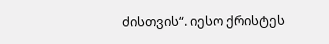ძისთვის“. იესო ქრისტეს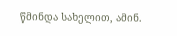წმინდა სახელით, ამინ.